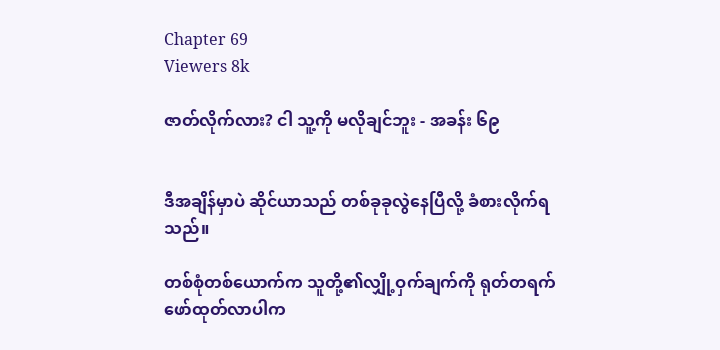Chapter 69
Viewers 8k

ဇာတ်လိုက်လား? ငါ သူ့ကို မလိုချင်ဘူး - အခန်း ၆၉


ဒီအချိန်မှာပဲ ဆိုင်ယာသည် တစ်ခုခုလွဲနေပြီလို့ ခံစားလိုက်ရသည်။

တစ်စုံတစ်ယောက်က သူတို့၏လျှို့ဝှက်ချက်ကို ရုတ်တရက်ဖော်ထုတ်လာပါက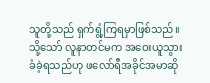သူတို့သည် ရှက်ရွံ့ကြရမှာဖြစ်သည်။ သို့သော် လူနာတင်မက အဝေးယူသွားခံခဲ့ရသည်ဟု ဖလော်ရီအခိုင်အမာဆို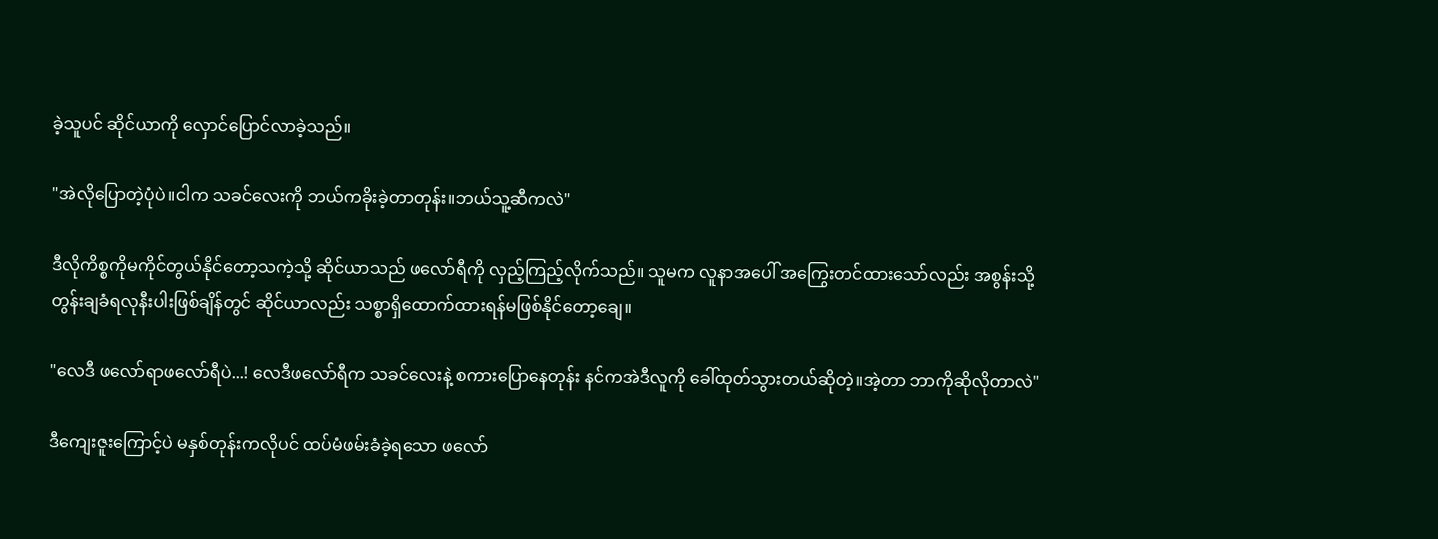ခဲ့သူပင် ဆိုင်ယာကို လှောင်ပြောင်လာခဲ့သည်။

"အဲလိုပြောတဲ့ပုံပဲ။ငါက သခင်လေးကို ဘယ်ကခိုးခဲ့တာတုန်း။ဘယ်သူ့ဆီကလဲ"

ဒီလိုကိစ္စကိုမကိုင်တွယ်နိုင်တော့သကဲ့သို့ ဆိုင်ယာသည် ဖလော်ရီကို လှည့်ကြည့်လိုက်သည်။ သူမက လူနာအပေါ် အကြွေးတင်ထားသော်လည်း အစွန်းသို့တွန်းချခံရလုနီးပါးဖြစ်ချိန်တွင် ဆိုင်ယာလည်း သစ္စာရှိထောက်ထားရန်မဖြစ်နိုင်တော့ချေ။

"လေဒီ ဖလော်ရာဖလော်ရီပဲ...! လေဒီဖလော်ရီက သခင်လေးနဲ့ စကားပြောနေတုန်း နင်ကအဲဒီလူကို ခေါ်ထုတ်သွားတယ်ဆိုတဲ့။အဲ့တာ ဘာကိုဆိုလိုတာလဲ"

ဒီကျေးဇူးကြောင့်ပဲ မနှစ်တုန်းကလိုပင် ထပ်မံဖမ်းခံခဲ့ရသော ဖလော်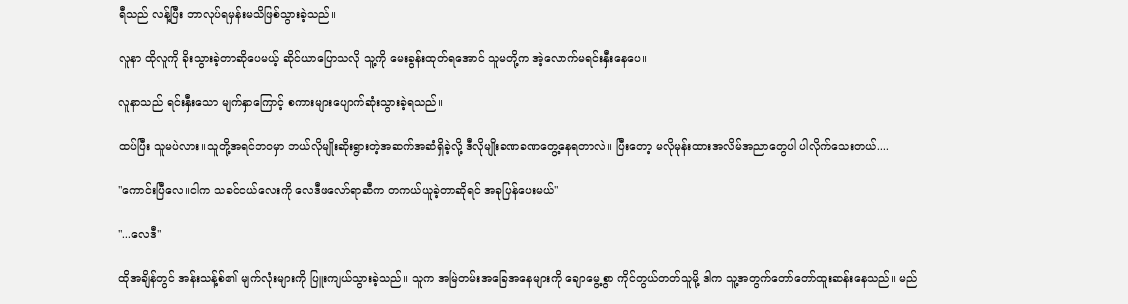ရီသည် လန့်ပြီး ဘာလုပ်ရမှန်းမသိဖြစ်သွားခဲ့သည်။

လူနာ ထိုလူကို ခိုးသွားခဲ့တာဆိုပေမယ့် ဆိုင်ယာပြောသလို သူ့ကို မေးခွန်းထုတ်ရအောင် သူမတို့က အဲ့လောက်မရင်းနှီးနေပေ။

လူနာသည် ရင်းနှီးသော မျက်နှာကြောင့် စကားများပျောက်ဆုံးသွားခဲ့ရသည်။

ထပ်ပြီး သူမပဲလား။သူတို့အရင်ဘဝမှာ ဘယ်လိုမျိုးဆိုးရွားတဲ့အဆက်အဆံရှိခဲ့လို့ ဒီလိုမျိုးခဏခဏတွေ့နေရတာလဲ။ ပြီးတော့ မလိုမုန်းထားအလိမ်အညာတွေပါ ပါလိုက်သေးတယ်....

"ကောင်းပြီလေ။ငါက သခင်ငယ်လေးကို လေဒီဖလော်ရာဆီက တကယ်ယူခဲ့တာဆိုရင် အခုပြန်ပေးမယ်"

"...လေဒီ"

ထိုအချိန်တွင် အန်းသန့်စ်၏ မျက်လုံးများကို ပြူးကျယ်သွားခဲ့သည်။ သူက အမြဲတမ်းအခြေအနေများကို ချောမွေ့စွာ ကိုင်တွယ်တတ်သူမို့ ဒါက သူ့အတွက်တော်တော်ထူးဆန်းနေသည်။ မည်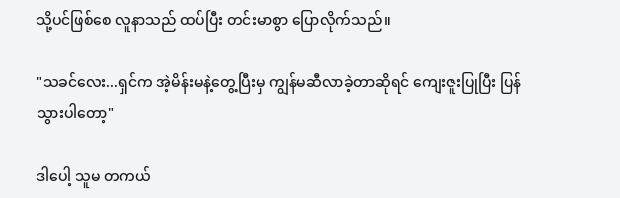သို့ပင်ဖြစ်စေ လူနာသည် ထပ်ပြီး တင်းမာစွာ ပြောလိုက်သည်။

"သခင်လေး...ရှင်က အဲ့မိန်းမနဲ့တွေ့ပြီးမှ ကျွန်မဆီလာခဲ့တာဆိုရင် ကျေးဇူးပြုပြီး ပြန်သွားပါတော့"

ဒါပေါ့ သူမ တကယ်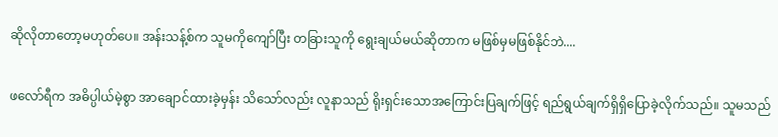ဆိုလိုတာတော့မဟုတ်ပေ။ အန်းသန့်စ်က သူမကိုကျော်ပြီး တခြားသူကို ရွေးချယ်မယ်ဆိုတာက မဖြစ်မှမဖြစ်နိုင်ဘဲ....

ဖလော်ရီက အဓိပ္ပါယ်မဲ့စွာ အာချောင်ထားခဲ့မှန်း သိသော်လည်း လူနာသည် ရိုးရှင်းသောအကြောင်းပြချက်ဖြင့် ရည်ရွယ်ချက်ရှိရှိပြောခဲ့လိုက်သည်။ သူမသည်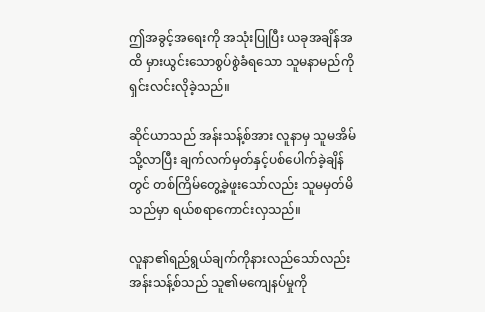ဤအခွင့်အရေးကို အသုံးပြုပြီး ယခုအချိန်အထိ မှားယွင်းသောစွပ်စွဲခံရသော သူမနာမည်ကို ရှင်းလင်းလိုခဲ့သည်။

ဆိုင်ယာသည် အန်းသန့်စ်အား လူနာမှ သူမအိမ်သို့လာပြီး ချက်လက်မှတ်နှင့်ပစ်ပေါက်ခဲ့ချိန်တွင် တစ်ကြိမ်တွေ့ခဲ့ဖူးသော်လည်း သူမမှတ်မိသည်မှာ ရယ်စရာကောင်းလှသည်။

လူနာ၏ရည်ရွယ်ချက်ကိုနားလည်သော်လည်း အန်းသန့်စ်သည် သူ၏မကျေနပ်မှုကို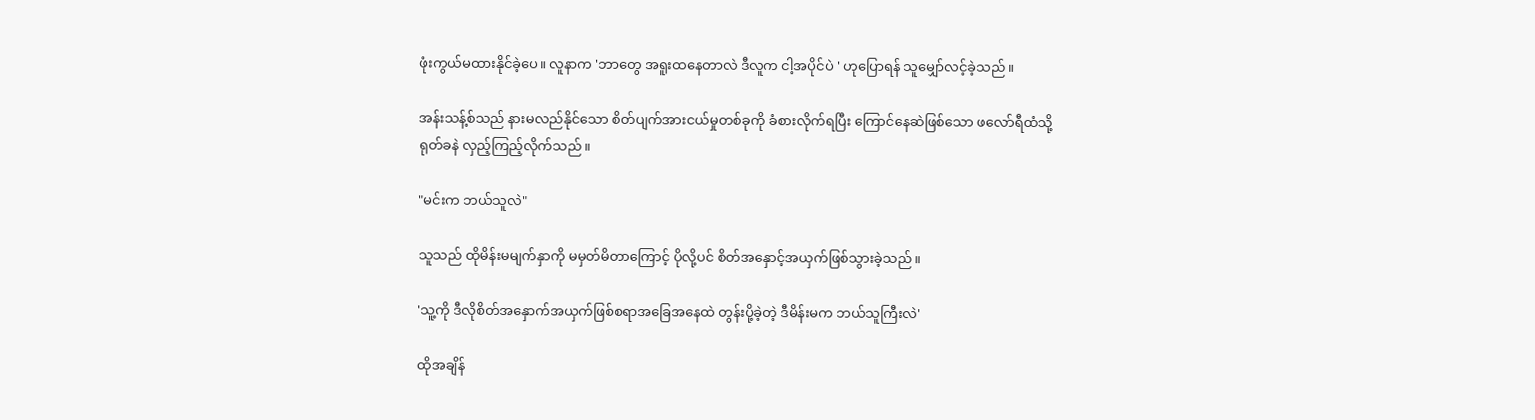ဖုံးကွယ်မထားနိုင်ခဲ့ပေ။ လူနာက 'ဘာတွေ အရူးထနေတာလဲ ဒီလူက ငါ့အပိုင်ပဲ ' ဟုပြောရန် သူမျှော်လင့်ခဲ့သည်။

အန်းသန့်စ်သည် နားမလည်နိုင်သော စိတ်ပျက်အားငယ်မှုတစ်ခုကို ခံစားလိုက်ရပြီး ကြောင်နေဆဲဖြစ်သော ဖလော်ရီထံသို့ ရုတ်ခနဲ လှည့်ကြည့်လိုက်သည်။

"မင်းက ဘယ်သူလဲ"

သူသည် ထိုမိန်းမမျက်နှာကို မမှတ်မိတာကြောင့် ပိုလို့ပင် စိတ်အနှောင့်အယှက်ဖြစ်သွားခဲ့သည်။

'သူ့ကို ဒီလိုစိတ်အနှောက်အယှက်ဖြစ်စရာအခြေအနေထဲ တွန်းပို့ခဲ့တဲ့ ဒီမိန်းမက ဘယ်သူကြီးလဲ'

ထိုအချိန်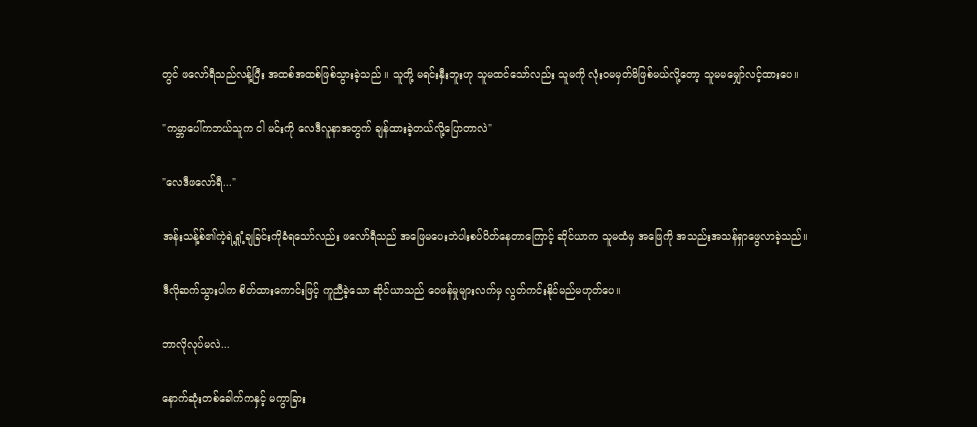တွင် ဖလော်ရီသည်လန့်ပြီး အထစ်အထစ်ဖြစ်သွားခဲ့သည် ။ သူတို့ မရင်းနှီးဘူးဟု သူမထင်သော်လည်း သူမကို လုံးဝမမှတ်မိဖြစ်မယ်လို့တော့ သူမမမျှော်လင့်ထားပေ။

"ကမ္ဘာပေါ်ကဘယ်သူက ငါ မင်းကို လေဒီလူနာအတွက် ချန်ထားခဲ့တယ်လို့ပြောတာလဲ"

"လေဒီဖလော်ရီ..."

အန်းသန့်စ်၏ကဲ့ရဲ့ရှုံ့ချခြင်းကိုခံရသော်လည်း ဖလော်ရီသည် အဖြေမပေးဘဲပါးစပ်ပိတ်နေတာကြောင့် ဆိုင်ယာက သူမထံမှ အဖြေကို အသည်းအသန်ရှာဖွေလာခဲ့သည်။

ဒီလိုဆက်သွားပါက စိတ်ထားကောင်းဖြင့် ကူညီခဲ့သော ဆိုင်ယာသည် ဝေဖန်မှုများလက်မှ လွတ်ကင်းနိုင်မည်မဟုတ်ပေ။

ဘာလိုလုပ်မလဲ...

နောက်ဆုံးတစ်ခေါက်ကနှင့် မကွာခြား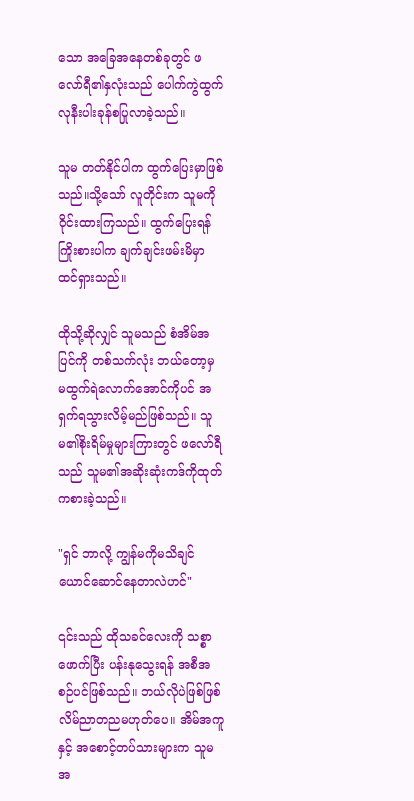သော အခြေအနေတစ်ခုတွင် ဖလော်ရီ၏နှလုံးသည် ပေါက်ကွဲထွက်လုနီးပါးခုန်စပြုလာခဲ့သည်။

သူမ တတ်နိုင်ပါက ထွက်ပြေးမှာဖြစ်သည်။သို့သော် လူတိုင်းက သူမကို ဝိုင်းထားကြသည်။ ထွက်ပြေးရန်ကြိုးစားပါက ချက်ချင်းဖမ်းမိမှာ ထင်ရှားသည်။

ထိုသို့ဆိုလျှင် သူမသည် စံအိမ်အပြင်ကို တစ်သက်လုံး ဘယ်တော့မှ မထွက်ရဲလောက်အောင်ကိုပင် အရှက်ရသွားလိမ့်မည်ဖြစ်သည်။ သူမ၏စိုးရိမ်မှုများကြားတွင် ဖလော်ရီသည် သူမ၏အဆိုးဆုံးကဒ်ကိုထုတ်ကစားခဲ့သည်။

"ရှင် ဘာလို့ ကျွန်မကိုမသိချင်ယောင်ဆောင်နေတာလဲဟင်"

၎င်းသည် ထိုသခင်လေးကို သစ္စာဖောက်ပြီး ပန်းနုသွေးရန် အစီအစဉ်ပင်ဖြစ်သည်။ ဘယ်လိုပဲဖြစ်ဖြစ် လိမ်ညာတညမဟုတ်ပေ။ အိမ်အကူနှင့် အစောင့်တပ်သားများက သူမအ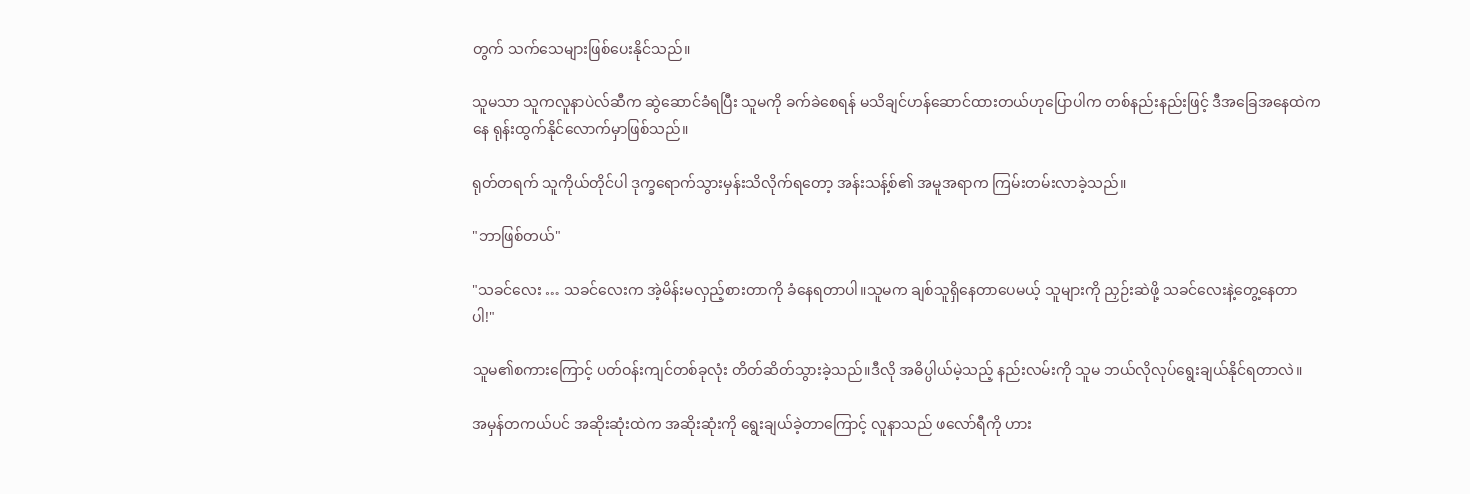တွက် သက်သေများဖြစ်ပေးနိုင်သည်။

သူမသာ သူကလူနာပဲလ်ဆီက ဆွဲဆောင်ခံရပြီး သူမကို ခက်ခဲစေရန် မသိချင်ဟန်ဆောင်ထားတယ်ဟုပြောပါက တစ်နည်းနည်းဖြင့် ဒီအခြေအနေထဲကနေ ရုန်းထွက်နိုင်လောက်မှာဖြစ်သည်။

ရုတ်တရက် သူကိုယ်တိုင်ပါ ဒုက္ခရောက်သွားမှန်းသိလိုက်ရတော့ အန်းသန့်စ်၏ အမူအရာက ကြမ်းတမ်းလာခဲ့သည်။

"ဘာဖြစ်တယ်"

"သခင်လေး … သခင်လေးက အဲ့မိန်းမလှည့်စားတာကို ခံနေရတာပါ။သူမက ချစ်သူရှိနေတာပေမယ့် သူများကို ညှဉ်းဆဲဖို့ သခင်လေးနဲ့တွေ့နေတာပါ!"

သူမ၏စကားကြောင့် ပတ်ဝန်းကျင်တစ်ခုလုံး တိတ်ဆိတ်သွားခဲ့သည်။ဒီလို အဓိပ္ပါယ်မဲ့သည့် နည်းလမ်းကို သူမ ဘယ်လိုလုပ်ရွေးချယ်နိုင်ရတာလဲ။

အမှန်တကယ်ပင် အဆိုးဆုံးထဲက အဆိုးဆုံးကို ရွေးချယ်ခဲ့တာကြောင့် လူနာသည် ဖလော်ရီကို ဟား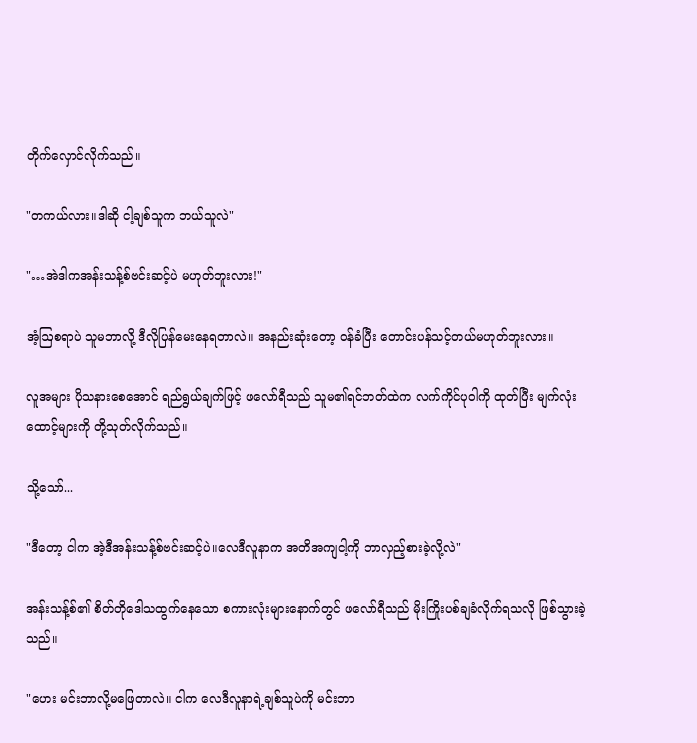တိုက်လှောင်လိုက်သည်။

"တကယ်လား။ဒါဆို ငါ့ချစ်သူက ဘယ်သူလဲ"

"…အဲဒါကအန်းသန့်စ်ဗင်းဆင့်ပဲ မဟုတ်ဘူးလား!"

အံ့ဩစရာပဲ သူမဘာလို့ ဒီလိုပြန်မေးနေရတာလဲ။ အနည်းဆုံးတော့ ဝန်ခံပြီး တောင်းပန်သင့်တယ်မဟုတ်ဘူးလား။

လူအများ ပိုသနားစေအောင် ရည်ရွယ်ချက်ဖြင့် ဖလော်ရီသည် သူမ၏ရင်ဘတ်ထဲက လက်ကိုင်ပုဝါကို ထုတ်ပြီး မျက်လုံးထောင့်များကို တို့သုတ်လိုက်သည်။

သို့သော်...

"ဒီတော့ ငါက အဲ့ဒီအန်းသန့်စ်ဗင်းဆင့်ပဲ။လေဒီလူနာက အတိအကျငါ့ကို ဘာလှည့်စားခဲ့လို့လဲ"

အန်းသန့်စ်၏ စိတ်တိုဒေါသထွက်နေသော စကားလုံးများနောက်တွင် ဖလော်ရီသည် မိုးကြိုးပစ်ချခံလိုက်ရသလို ဖြစ်သွားခဲ့သည်။

"ဟေး မင်းဘာလို့မဖြေတာလဲ။ ငါက လေဒီလူနာရဲ့ချစ်သူပဲကို မင်းဘာ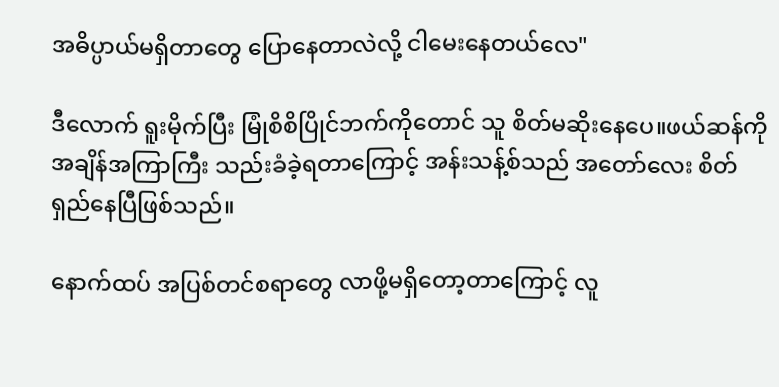အဓိပ္ပာယ်မရှိတာတွေ ပြောနေတာလဲလို့ ငါမေးနေတယ်လေ"

ဒီလောက် ရူးမိုက်ပြီး မြုံစိစိပြိုင်ဘက်ကိုတောင် သူ စိတ်မဆိုးနေပေ။ဖယ်ဆန်ကို အချိန်အကြာကြီး သည်းခံခဲ့ရတာကြောင့် အန်းသန့်စ်သည် အတော်လေး စိတ်ရှည်နေပြီဖြစ်သည်။

နောက်ထပ် အပြစ်တင်စရာတွေ လာဖို့မရှိတော့တာကြောင့် လူ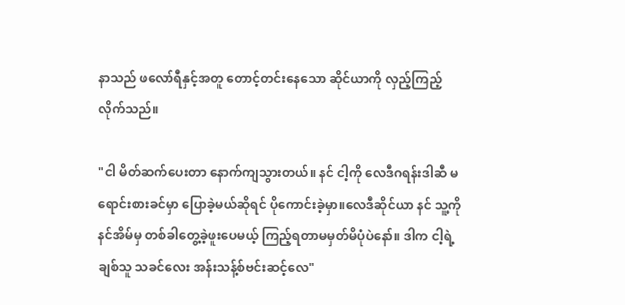နာသည် ဖလော်ရီနှင့်အတူ တောင့်တင်းနေသော ဆိုင်ယာကို လှည့်ကြည့်လိုက်သည်။

"ငါ မိတ်ဆက်ပေးတာ နောက်ကျသွားတယ်။ နင် ငါ့ကို လေဒီဂရန်းဒါဆီ မရောင်းစားခင်မှာ ပြောခဲ့မယ်ဆိုရင် ပိုကောင်းခဲ့မှာ။လေဒီဆိုင်ယာ နင် သူ့ကို နင်အိမ်မှ တစ်ခါတွေ့ခဲ့ဖူးပေမယ့် ကြည့်ရတာမမှတ်မိပုံပဲနော်။ ဒါက ငါ့ရဲ့ချစ်သူ သခင်လေး အန်းသန့်စ်ဗင်းဆင့်လေ"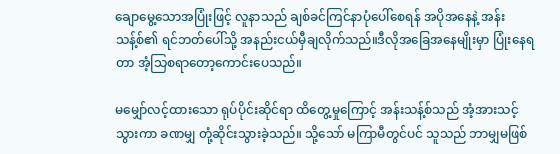ချောမွေ့သောအပြုံးဖြင့် လူနာသည် ချစ်ခင်ကြင်နာပုံပေါ်စေရန် အပိုအနေနဲ့ အန်းသန့်စ်၏ ရင်ဘတ်ပေါ်သို့ အနည်းငယ်မှီချလိုက်သည်။ဒီလိုအခြေအနေမျိုးမှာ ပြုံးနေရတာ အံ့သြစရာတော့ကောင်းပေသည်။

မမျှော်လင့်ထားသော ရုပ်ပိုင်းဆိုင်ရာ ထိတွေ့မှုကြောင့် အန်းသန့်စ်သည် အံ့အားသင့်သွားကာ ခဏမျှ တုံ့ဆိုင်းသွားခဲ့သည်။ သို့သော် မကြာမီတွင်ပင် သူသည် ဘာမျှမဖြစ်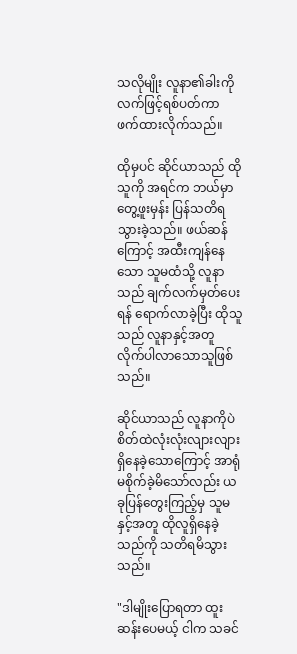သလိုမျိုး လူနာ၏ခါးကို လက်ဖြင့်ရစ်ပတ်ကာ ဖက်ထားလိုက်သည်။

ထိုမှပင် ဆိုင်ယာသည် ထိုသူကို အရင်က ဘယ်မှာတွေ့ဖူးမှန်း ပြန်သတိရသွားခဲ့သည်။ ဖယ်ဆန်ကြောင့် အထီးကျန်နေသော သူမထံသို့ လူနာသည် ချက်လက်မှတ်ပေးရန် ရောက်လာခဲ့ပြီး ထိုသူသည် လူနာနှင့်အတူ လိုက်ပါလာသောသူဖြစ်သည်။

ဆိုင်ယာသည် လူနာကိုပဲ စိတ်ထဲလုံးလုံးလျားလျား ရှိနေခဲ့သောကြောင့် အာရုံမစိုက်ခဲ့မိသော်လည်း ယခုပြန်တွေးကြည့်မှ သူမနှင့်အတူ ထိုလူရှိနေခဲ့သည်ကို သတိရမိသွားသည်။

"ဒါမျိုးပြောရတာ ထူးဆန်းပေမယ့် ငါက သခင်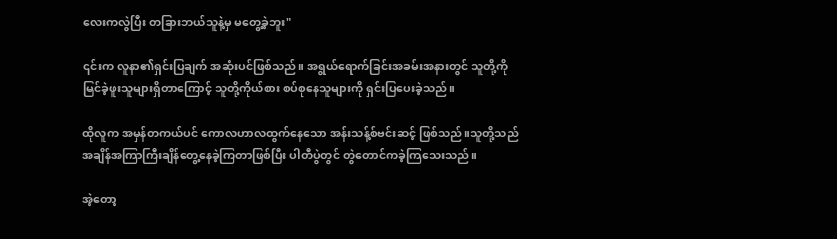လေးကလွဲပြီး တခြားဘယ်သူနဲ့မှ မတွေ့ခဲ့ဘူး"

၎င်းက လူနာ၏ရှင်းပြချက် အဆုံးပင်ဖြစ်သည်။ အရွယ်ရောက်ခြင်းအခမ်းအနားတွင် သူတို့ကို မြင်ခဲ့ဖူးသူများရှိတာကြောင့် သူတို့ကိုယ်စား စပ်စုနေသူများကို ရှင်းပြပေးခဲ့သည်။

ထိုလူက အမှန်တကယ်ပင် ကောလဟာလထွက်နေသော အန်းသန့်စ်ဗင်းဆင့် ဖြစ်သည်။သူတို့သည် အချိန်အကြာကြီးချိန်တွေ့နေခဲ့ကြတာဖြစ်ပြီး ပါတီပွဲတွင် တွဲတောင်ကခဲ့ကြသေးသည်။

အဲ့တော့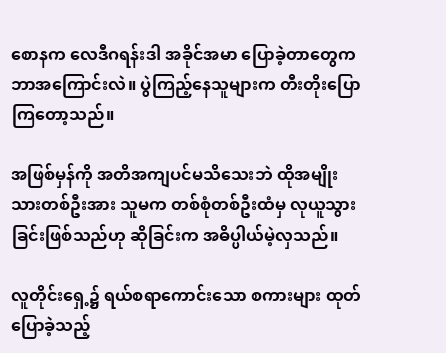စောနက လေဒီဂရန်းဒါ အခိုင်အမာ ပြောခဲ့တာတွေက ဘာအကြောင်းလဲ။ ပွဲကြည့်နေသူများက တီးတိုးပြောကြတော့သည်။

အဖြစ်မှန်ကို အတိအကျပင်မသိသေးဘဲ ထိုအမျိုးသားတစ်ဦးအား သူမက တစ်စုံတစ်ဦးထံမှ လုယူသွားခြင်းဖြစ်သည်ဟု ဆိုခြင်းက အဓိပ္ပါယ်မဲ့လှသည်။

လူတိုင်းရှေ့၌ ရယ်စရာကောင်းသော စကားများ ထုတ်ပြောခဲ့သည့်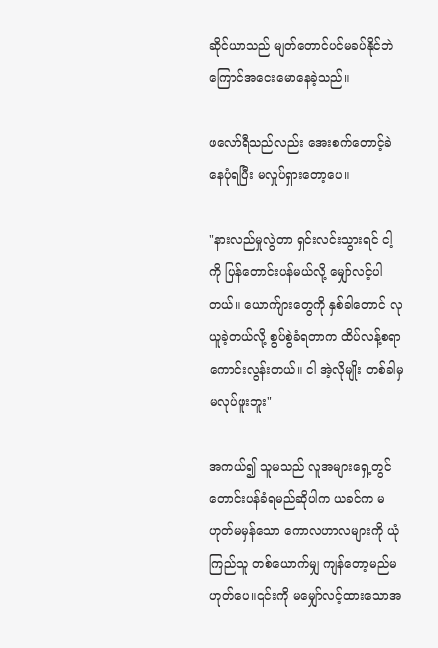ဆိုင်ယာသည် မျတ်တောင်ပင်မခပ်နိုင်ဘဲ ကြောင်အငေးမောနေခဲ့သည်။

ဖလော်ရီသည်လည်း အေးစက်တောင့်ခဲနေပုံရပြီး မလှုပ်ရှားတော့ပေ။

"နားလည်မှုလွဲတာ ရှင်းလင်းသွားရင် ငါ့ကို ပြန်တောင်းပန်မယ်လို့ မျှော်လင့်ပါတယ်။ ယောက်ျားတွေကို နှစ်ခါတောင် လုယူခဲ့တယ်လို့ စွပ်စွဲခံရတာက ထိပ်လန့်စရာကောင်းလွန်းတယ်။ ငါ အဲ့လိုမျိုး တစ်ခါမှ မလုပ်ဖူးဘူး"

အကယ်၍ သူမသည် လူအများရှေ့တွင် တောင်းပန်ခံရမည်ဆိုပါက ယခင်က မဟုတ်မမှန်သော ကောလဟာလများကို ယုံကြည်သူ တစ်ယောက်မျှ ကျန်တော့မည်မဟုတ်ပေ။၎င်းကို မမျှော်လင့်ထားသောအ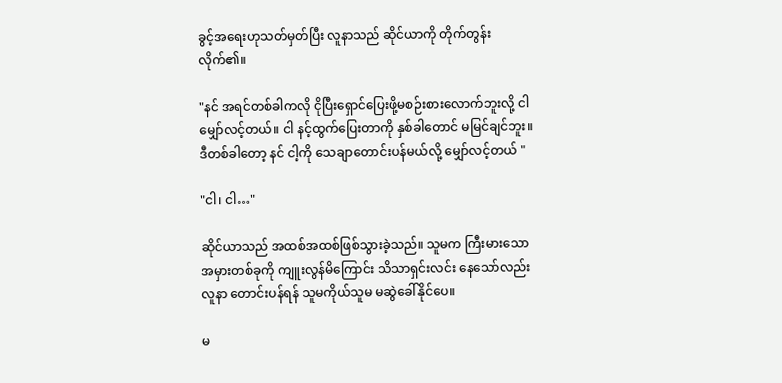ခွင့်အရေးဟုသတ်မှတ်ပြီး လူနာသည် ဆိုင်ယာကို တိုက်တွန်းလိုက်၏။

"နင် အရင်တစ်ခါကလို ငိုပြီးရှောင်ပြေးဖို့မစဉ်းစားလောက်ဘူးလို့ ငါမျှော်လင့်တယ်။ ငါ နင့်ထွက်ပြေးတာကို နှစ်ခါတောင် မမြင်ချင်ဘူး။ဒီတစ်ခါတော့ နင် ငါ့ကို သေချာတောင်းပန်မယ်လို့ မျှော်လင့်တယ် "

"ငါ၊ ငါ…"

ဆိုင်ယာသည် အထစ်အထစ်ဖြစ်သွားခဲ့သည်။ သူမက ကြီးမားသောအမှားတစ်ခုကို ကျူးလွန်မိကြောင်း သိသာရှင်းလင်း နေသော်လည်း လူနာ တောင်းပန်ရန် သူမကိုယ်သူမ မဆွဲခေါ်နိုင်ပေ။

မ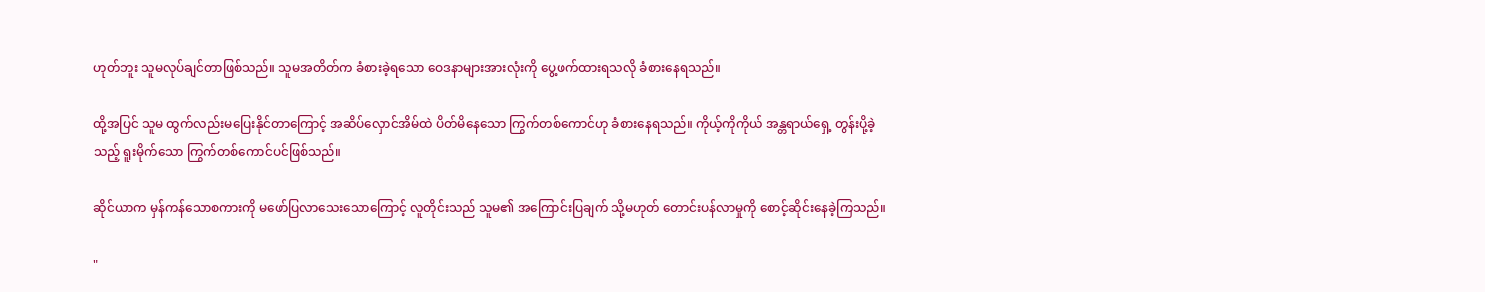ဟုတ်ဘူး သူမလုပ်ချင်တာဖြစ်သည်။ သူမအတိတ်က ခံစားခဲ့ရသော ဝေဒနာများအားလုံးကို ပွေ့ဖက်ထားရသလို ခံစားနေရသည်။

ထို့အပြင် သူမ ထွက်လည်းမပြေးနိုင်တာကြောင့် အဆိပ်လှောင်အိမ်ထဲ ပိတ်မိနေသော ကြွက်တစ်ကောင်ဟု ခံစားနေရသည်။ ကိုယ့်ကိုကိုယ် အန္တရာယ်ရှေ့ တွန်းပို့ခဲ့သည့် ရူးမိုက်သော ကြွက်တစ်ကောင်ပင်ဖြစ်သည်။

ဆိုင်ယာက မှန်ကန်သောစကားကို မဖော်ပြလာသေးသောကြောင့် လူတိုင်းသည် သူမ၏ အကြောင်းပြချက် သို့မဟုတ် တောင်းပန်လာမှုကို စောင့်ဆိုင်းနေခဲ့ကြသည်။

"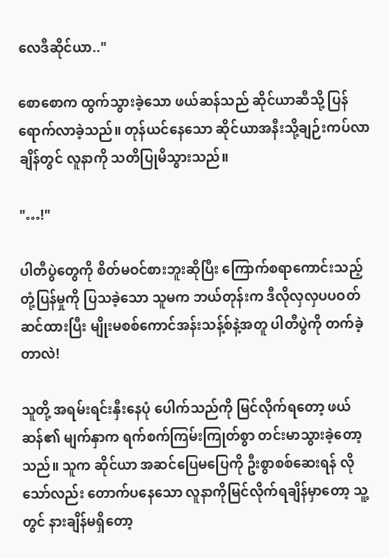လေဒီဆိုင်ယာ.."

စောစောက ထွက်သွားခဲ့သော ဖယ်ဆန်သည် ဆိုင်ယာဆီသို့ ပြန်ရောက်လာခဲ့သည်။ တုန်ယင်နေသော ဆိုင်ယာအနီးသို့ချဉ်းကပ်လာချိန်တွင် လူနာကို သတိပြုမိသွားသည်။

"…!"

ပါတီပွဲတွေကို စိတ်မဝင်စားဘူးဆိုပြီး ကြောက်စရာကောင်းသည့် တုံ့ပြန်မှုကို ပြသခဲ့သော သူမက ဘယ်တုန်းက ဒီလိုလှလှပပဝတ်ဆင်ထားပြီး မျိုးမစစ်ကောင်အန်းသန့်စ်နဲ့အတူ ပါတီပွဲကို တက်ခဲ့တာလဲ!

သူတို့ အရမ်းရင်းနှီးနေပုံ ပေါက်သည်ကို မြင်လိုက်ရတော့ ဖယ်ဆန်၏ မျက်နှာက ရက်စက်ကြမ်းကြုတ်စွာ တင်းမာသွားခဲ့တော့သည်။ သူက ဆိုင်ယာ အဆင်ပြေမပြေကို ဦးစွာစစ်ဆေးရန် လိုသော်လည်း တောက်ပနေသော လူနာကိုမြင်လိုက်ရချိန်မှာတော့ သူ့တွင် နားချိန်မရှိတော့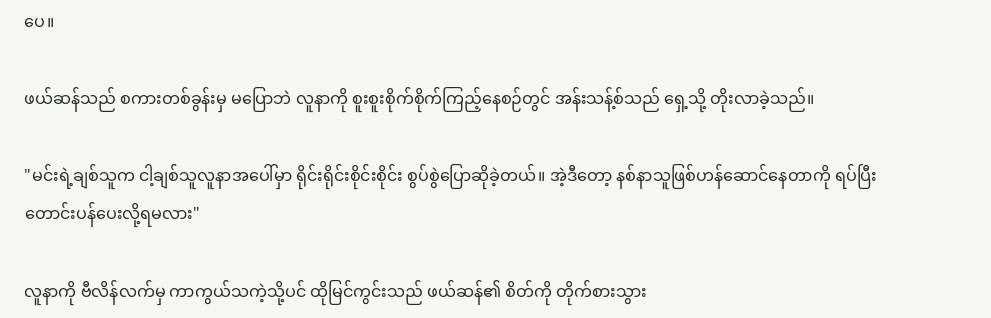ပေ။

ဖယ်ဆန်သည် စကားတစ်ခွန်းမှ မပြောဘဲ လူနာကို စူးစူးစိုက်စိုက်ကြည့်နေစဉ်တွင် အန်းသန့်စ်သည် ရှေ့သို့ တိုးလာခဲ့သည်။

"မင်းရဲ့ချစ်သူက ငါ့ချစ်သူ‌လူနာအပေါ်မှာ ရိုင်းရိုင်းစိုင်းစိုင်း စွပ်စွဲပြောဆိုခဲ့တယ်။ အဲ့ဒီတော့ နစ်နာသူဖြစ်ဟန်ဆောင်နေတာကို ရပ်ပြီး တောင်းပန်ပေးလို့ရမလား"

လူနာကို ဗီလိန်လက်မှ ကာကွယ်သကဲ့သို့ပင် ထိုမြင်ကွင်းသည် ဖယ်ဆန်၏ စိတ်ကို တိုက်စားသွား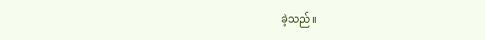ခဲ့သည်။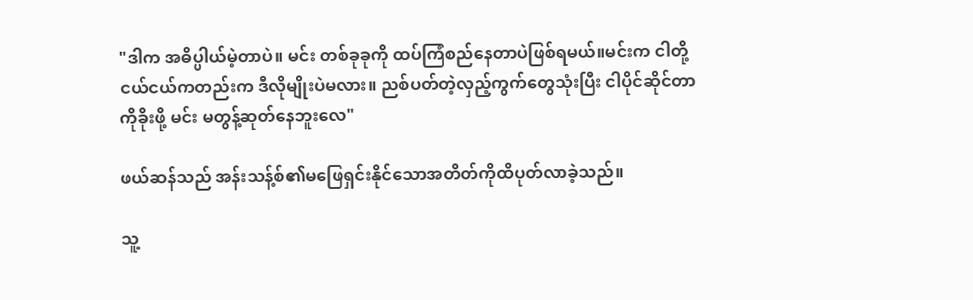"ဒါက အဓိပ္ပါယ်မဲ့တာပဲ။ မင်း တစ်ခုခုကို ထပ်ကြံစည်နေတာပဲဖြစ်ရမယ်။မင်းက ငါတို့ ငယ်ငယ်ကတည်းက ဒီလိုမျိုးပဲမလား။ ညစ်ပတ်တဲ့လှည့်ကွက်တွေသုံးပြီး ငါပိုင်ဆိုင်တာကိုခိုးဖို့ မင်း မတွန့်ဆုတ်နေဘူးလေ"

ဖယ်ဆန်သည် အန်းသန့်စ်၏မဖြေရှင်းနိုင်သောအတိတ်ကိုထိပုတ်လာခဲ့သည်။

သူ့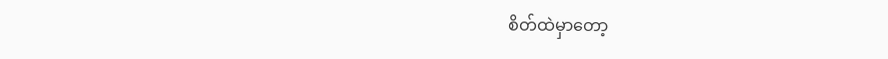စိတ်ထဲမှာတော့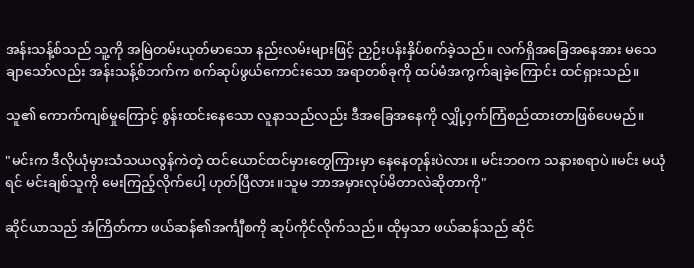အန်းသန့်စ်သည် သူ့ကို အမြဲတမ်းယုတ်မာသော နည်းလမ်းများဖြင့် ညှဉ်းပန်းနှိပ်စက်ခဲ့သည်။ လက်ရှိအခြေအနေအား မသေချာသော်လည်း အန်းသန့်စ်ဘက်က စက်ဆုပ်ဖွယ်ကောင်းသော အရာတစ်ခုကို ထပ်မံအကွက်ချခဲ့ကြောင်း ထင်ရှားသည်။

သူ၏ ကောက်ကျစ်မှုကြောင့် စွန်းထင်းနေသော လူနာသည်လည်း ဒီအခြေအနေကို လျှို့ဝှက်ကြံစည်ထားတာဖြစ်ပေမည်။

"မင်းက ဒီလိုယုံမှားသံသယလွန်ကဲတဲ့ ထင်ယောင်ထင်မှားတွေကြားမှာ နေနေတုန်းပဲလား။ မင်းဘဝက သနားစရာပဲ။မင်း မယုံရင် မင်းချစ်သူကို မေးကြည့်လိုက်ပေါ့ ဟုတ်ပြီလား။သူမ ဘာအမှားလုပ်မိတာလဲဆိုတာကို"

ဆိုင်ယာသည် အံကြိတ်ကာ ဖယ်ဆန်၏အင်္ကျီစကို ဆုပ်ကိုင်လိုက်သည်။ ထိုမှသာ ဖယ်ဆန်သည် ဆိုင်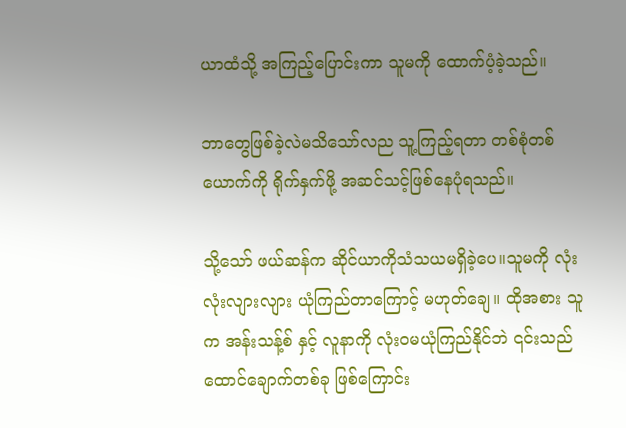ယာထံသို့ အကြည့်ပြောင်းကာ သူမကို ထောက်ပံ့ခဲ့သည်။

ဘာတွေဖြစ်ခဲ့လဲမသိသော်လည သူ့ကြည့်ရတာ တစ်စုံတစ်ယောက်ကို ရိုက်နှက်ဖို့ အဆင်သင့်ဖြစ်နေပုံရသည်။

သို့သော် ဖယ်ဆန်က ဆိုင်ယာကိုသံသယမရှိခဲ့ပေ။သူမကို လုံးလုံးလျားလျား ယုံကြည်တာကြောင့် မဟုတ်ချေ။ ထိုအစား သူက အန်းသန့်စ် နှင့် လူနာကို လုံးဝမယုံကြည်နိုင်ဘဲ ၎င်းသည် ထောင်ချောက်တစ်ခု ဖြစ်ကြောင်း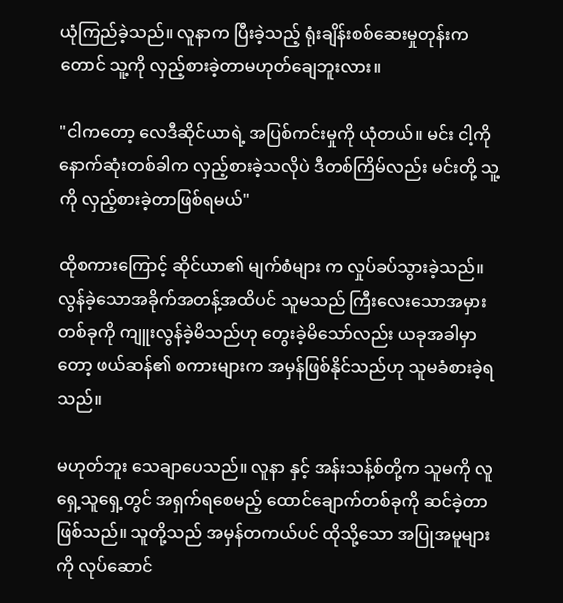ယုံကြည်ခဲ့သည်။ လူနာက ပြီးခဲ့သည့် ရုံးချိန်းစစ်ဆေးမှုတုန်းကတောင် သူ့ကို လှည့်စားခဲ့တာမဟုတ်ချေဘူးလား။

"ငါကတော့ လေဒီဆိုင်ယာရဲ့ အပြစ်ကင်းမှုကို ယုံတယ်။ မင်း ငါ့ကို နောက်ဆုံးတစ်ခါက လှည့်စားခဲ့သလိုပဲ ဒီတစ်ကြိမ်လည်း မင်းတို့ သူ့ကို လှည့်စားခဲ့တာဖြစ်ရမယ်"

ထိုစကားကြောင့် ဆိုင်ယာ၏ မျက်စံများ က လှုပ်ခပ်သွားခဲ့သည်။ လွန်ခဲ့သောအခိုက်အတန့်အထိပင် သူမသည် ကြီးလေးသောအမှားတစ်ခုကို ကျူးလွန်ခဲ့မိသည်ဟု တွေးခဲ့မိသော်လည်း ယခုအခါမှာတော့ ဖယ်ဆန်၏ စကားများက အမှန်ဖြစ်နိုင်သည်ဟု သူမခံစားခဲ့ရသည်။

မဟုတ်ဘူး သေချာပေသည်။ လူနာ နှင့် အန်းသန့်စ်တို့က သူမကို လူရှေ့သူရှေ့တွင် အရှက်ရစေမည့် ထောင်ချောက်တစ်ခုကို ဆင်ခဲ့တာဖြစ်သည်။ သူတို့သည် အမှန်တကယ်ပင် ထိုသို့သော အပြုအမူများကို လုပ်ဆောင်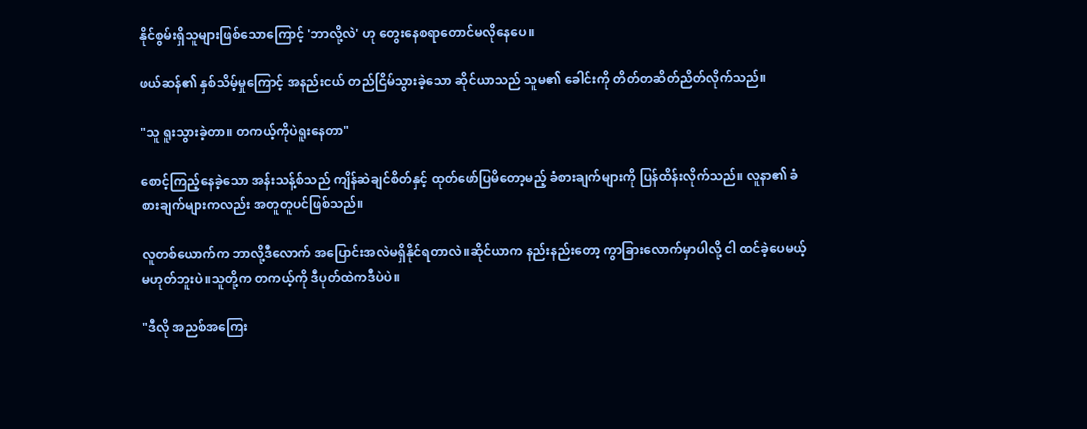နိုင်စွမ်းရှိသူများဖြစ်သောကြောင့် 'ဘာလို့လဲ' ဟု တွေးနေစရာတောင်မလိုနေပေ။

ဖယ်ဆန်၏ နှစ်သိမ့်မှုကြောင့် အနည်းငယ် တည်ငြိမ်သွားခဲ့သော ဆိုင်ယာသည် သူမ၏ ခေါင်းကို တိတ်တဆိတ်ညိတ်လိုက်သည်။

"သူ ရူးသွားခဲ့တာ။ တကယ့်ကိုပဲရူးနေတာ"

စောင့်ကြည့်နေခဲ့သော အန်းသန့်စ်သည် ကျိန်ဆဲချင်စိတ်နှင့် ထုတ်ဖော်ပြမိတော့မည့် ခံစားချက်များကို ပြန်ထိန်းလိုက်သည်။ လူနာ၏ ခံစားချက်များကလည်း အတူတူပင်ဖြစ်သည်။

လူတစ်ယောက်က ဘာလို့ဒီလောက် အပြောင်းအလဲမရှိနိုင်ရတာလဲ။ဆိုင်ယာက နည်းနည်းတော့ ကွာခြားလောက်မှာပါလို့ ငါ ထင်ခဲ့ပေမယ့် မဟုတ်ဘူးပဲ။သူတို့က တကယ့်ကို ဒီပုတ်ထဲကဒီပဲပဲ။

"ဒီလို အညစ်အကြေး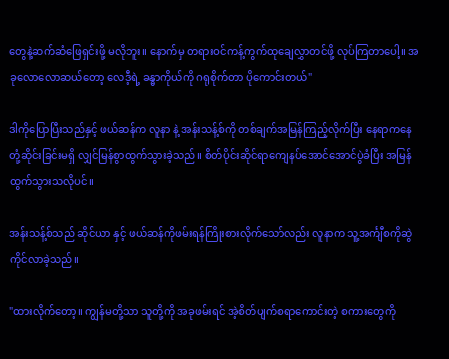တွေနဲ့ဆက်ဆံဖြေရှင်းဖို့ မလိုဘူး။ နောက်မှ တရားဝင်ကန့်ကွက်ထုချေလွှာတင်ဖို့ လုပ်ကြတာပေါ့။ အခုလောလောဆယ်တော့ လေဒီ့ရဲ့ ခန္ဓာကိုယ်ကို ဂရုစိုက်တာ ပိုကောင်းတယ်"

ဒါကိုပြောပြီးသည်နှင့် ဖယ်ဆန်က လူနာ နဲ့ အန်းသန့်စ်ကို တစ်ချက်အမြန်ကြည့်လိုက်ပြီး နေရာကနေ တုံ့ဆိုင်းခြင်းမရှိ လျှင်မြန်စွာထွက်သွားခဲ့သည်။ စိတ်ပိုင်းဆိုင်ရာကျေနပ်အောင်အောင်ပွဲခံပြီး အမြန်ထွက်သွားသလိုပင်။

အန်းသန့်စ်သည် ဆိုင်ယာ နှင့် ဖယ်ဆန်ကိုဖမ်းရန်ကြိုးစားလိုက်သော်လည်း လူနာက သူ့အင်္ကျီစကိုဆွဲကိုင်လာခဲ့သည်။

"ထားလိုက်တော့။ ကျွန်မတို့သာ သူတို့ကို အခုဖမ်းရင် အဲ့စိတ်ပျက်စရာကောင်းတဲ့ စကားတွေကို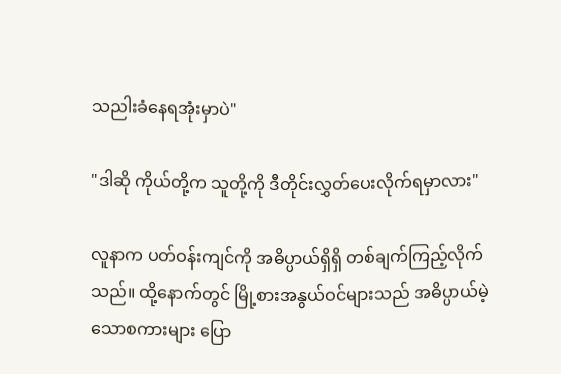သညါးခံနေရအုံးမှာပဲ"

"ဒါဆို ကိုယ်တို့က သူတို့ကို ဒီတိုင်းလွှတ်ပေးလိုက်ရမှာလား"

လူနာက ပတ်ဝန်းကျင်ကို အဓိပ္ပာယ်ရှိရှိ တစ်ချက်ကြည့်လိုက်သည်။ ထို့နောက်တွင် မြို့စားအနွယ်ဝင်များသည် အဓိပ္ပာယ်မဲ့သောစကားများ ပြော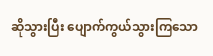ဆိုသွားပြီး ပျောက်ကွယ်သွားကြသော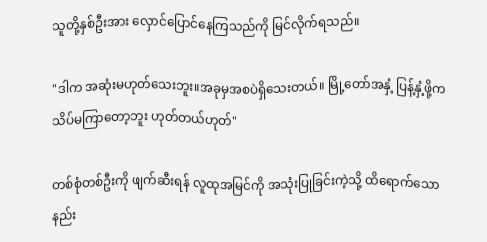သူတို့နှစ်ဦးအား လှောင်ပြောင်နေကြသည်ကို မြင်လိုက်ရသည်။

"ဒါက အဆုံးမဟုတ်သေးဘူး။အခုမှအစပဲရှိသေးတယ်။ မြို့တော်အနှံ့ ပြန့်နှံ့ဖို့က သိပ်မကြာတော့ဘူး ဟုတ်တယ်ဟုတ်"

တစ်စုံတစ်ဦးကို ဖျက်ဆီးရန် လူထုအမြင်ကို အသုံးပြုခြင်းကဲ့သို့ ထိရောက်သော နည်း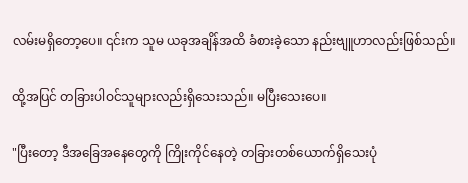လမ်းမရှိတော့ပေ။ ၎င်းက သူမ ယခုအချိန်အထိ ခံစားခဲ့သော နည်းဗျူဟာလည်းဖြစ်သည်။

ထို့အပြင် တခြားပါဝင်သူများလည်းရှိသေးသည်။ မပြီးသေးပေ။

"ပြီးတော့ ဒီအခြေအနေတွေကို ကြိုးကိုင်နေတဲ့ တခြားတစ်ယောက်ရှိသေးပုံ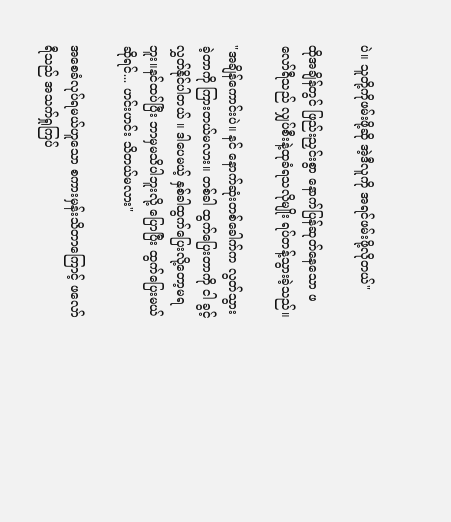ပဲ။ သူတို့ကိုဖမ်းဖို့ဆို အဲ့ဒီလူကို အရင်ဖမ်းဖို့လိုတယ်"

ထိုအချိန်တွင် ဖြည်းညှင်းစွာ နောက်ပြန်ဆုတ်နေသော ဖလော်ရီသည် လျှပ်စီးနဲ့ထုခံရသလိုမျိုး ရပ်တန့်သွားခဲ့သည်။

"အချိန်ကောင်းပဲ။ နင် နောက်ဆုံးတစ်ခေါက်က လွတ်သွားခဲ့တာကို ကြားတယ်မလား။ တစ်ခါ ထွက်ပြေးတာကို ငါ ခွင့်လွှတ်နိုင်ပါတယ် ။ ဒါပေမယ့် နှစ်ခါထွက်ပြေးလို့တော့မရဘူး။နင်ထပ်ပြီး ဘာမှမသိပါဘူးလို့ ပြောပြီး ထွက်ပြေးမယ်ဆိုရင်... ဟင်းဟင်း သိတယ်မလား"

အစေခံလုပ်ရမယ်ဟူသော စကားမှန်းသိတာကြောင့် ဖလော်ရီသည် အသက်ရှုကြပ်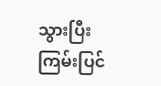သွားပြီး ကြမ်းပြင်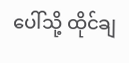ပေါ်သို့ ထိုင်ချ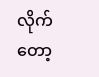လိုက်တော့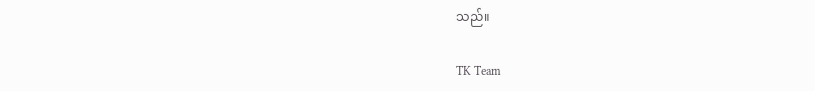သည်။

TK Team